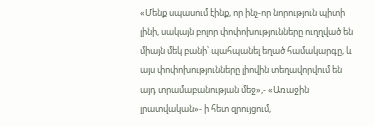«Մենք սպասում էինք, որ ինչ-որ նորություն պիտի լինի, սակայն բոլոր փոփոխությունները ուղղված են միայն մեկ բանի՝ պահպանել եղած համակարգը, և այս փոփոխությունները լիովին տեղավորվում են այդ տրամաբանության մեջ»,- «Առաջին լրատվական»- ի հետ զրույցում,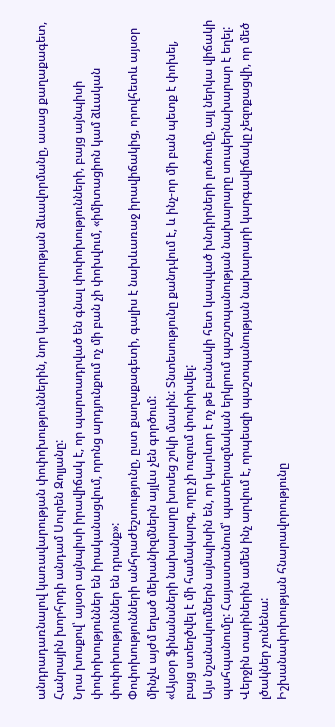անդրադառնալով կառավարության փոփոխություններին, նոր կառավարության ձևավորմանը, ասաց քաղաքագետ, Հանրային խորհրդի անդամ Սուրեն Զոլյանը:
Նրա խոսքով՝ այսօր այնպիսի իրավիճակ է, որ պարտադրված են գնալ փոփոխությունների, բայց այնպիսի փոփոխություններ են իրականացվում, որոնց արդյունքում ոչ մի բան չի փոխվում, «իմիտացիոն կամ ձևական փոփոխություններ են դրանք»:
Փոփոխությունների անհրաժեշտությունը, ըստ քաղաքագետի, գալիս է նախևառաջ իրավիճակից, որովհետև այսօր մինչև այժմ եղած մեխանիզմներն այլևս չեն գործում:
«Այսօր ֆինանսների նախարարը խոսեց շոկի մասին: Տնտեսությունը քանդվում է, և ինչ-որ մի բան պետք է փոխել, բայց ստեղծվել է մի համակարգ, որը չի ուզում փոփոխվել:
Այս նշանակումներն այնպիսին են, որ կարևոր է ոչ թե բանակի հետ կապված խնդիրների լուծումը, այլ ներկա վիճակի պահպանումը: Հայաստանում՝ պատերազմական երկրում պաշտպանության նախարարը սուպերնախարար է եղել: Վերջին տարիներին ամեն ինչ արվում է, որպեսզի պաշտպանության նախարարի կարգավիճակը չեզոքացվի, որ մեծ լծակներ չունենա:
Իշխանափոխության հնարավորությունը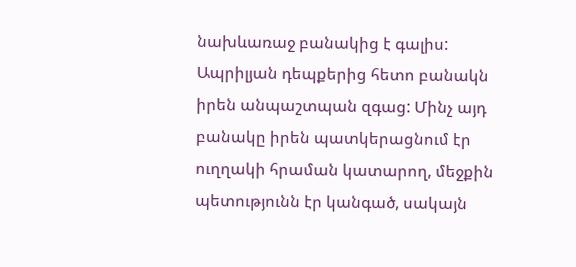նախևառաջ բանակից է գալիս: Ապրիլյան դեպքերից հետո բանակն իրեն անպաշտպան զգաց: Մինչ այդ բանակը իրեն պատկերացնում էր ուղղակի հրաման կատարող, մեջքին պետությունն էր կանգած, սակայն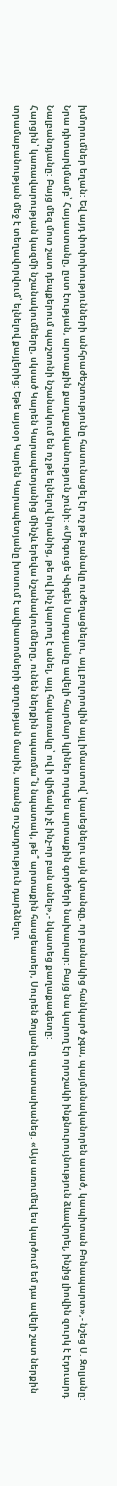խմորումներ եղան: Եվ այդ փոփոխությունների անհրաժեշտությունը հասունացել էր ոչ թե բանակը ուժեղացնելու, այլ բոլորովին այլ իմաստով՝ կասեցնելու այն վտանգը, որ բանակից հանկարծ չգա, պայմանականորեն ասած, կապիտան Բոնապարտ»,- նշեց Ս. Զոլյանը:
Նրա դիտարկմամբ՝ Հայաստանը, ըստ էության, արտաքին քաղաքականություն չունի: «Միգուցե Վիգեն Սարգսյանը ավելի հարմար կլիներ որպես արտաքին գործերի նախարար: Բայց նա կարող էր որոշակի ինքնուրույնություն ձևավորել, ինչից լիովին զուրկ է Էդուարդ Նալբանդյանը: Բայց մեզ մոտ շատ դեպքերում պաշտոնի նշանակում են ոչ թե ելնելով նրանից, թե ով ինչ կարող է անել, այլ հակառակը՝ ով ի վիճակի չէ ինչ-որ բան անել»,- նկատեց քաղաքագետը:
Հարցին՝ կառավարության կազմի նշանակումները, սկսած Կարեն Կարապետյանից մինչև երեվա նշանակումները, ունեն ներքին սպառմա՞ն նպատակ, թե՞ արտաքին հասցեատեր, Սուրեն Զոլյանը պատասխանեց. «Այս առումեվ ես կարծում եմ դա ավելի շատ ներքին տրամաբանության մեջ է տեղավորվում՝ ելնելով քայլերից: Եթե այսօր Կարեն Կարապետյանը խոսում է ավիատոմսերի գողության մասին, առանց ուշադրություն դարձնելու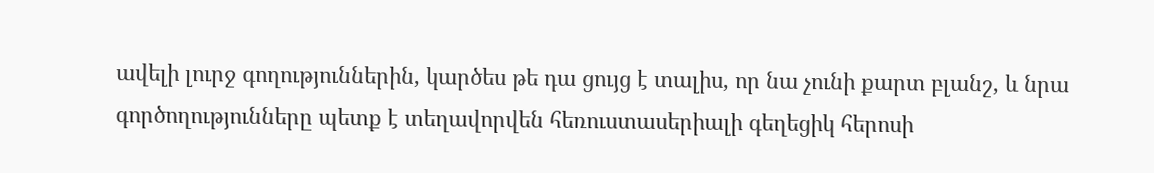ավելի լուրջ գողություններին, կարծես թե դա ցույց է տալիս, որ նա չունի քարտ բլանշ, և նրա գործողությունները պետք է տեղավորվեն հեռուստասերիալի գեղեցիկ հերոսի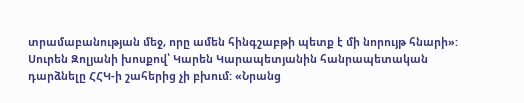տրամաբանության մեջ, որը ամեն հինգշաբթի պետք է մի նորույթ հնարի»:
Սուրեն Զոլյանի խոսքով՝ Կարեն Կարապետյանին հանրապետական դարձնելը ՀՀԿ-ի շահերից չի բխում: «Նրանց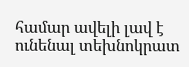համար ավելի լավ է ունենալ տեխնոկրատ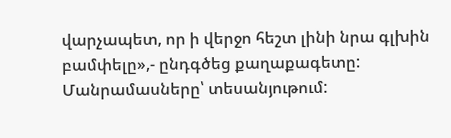վարչապետ, որ ի վերջո հեշտ լինի նրա գլխին բամփելը»,- ընդգծեց քաղաքագետը:
Մանրամասները՝ տեսանյութում: